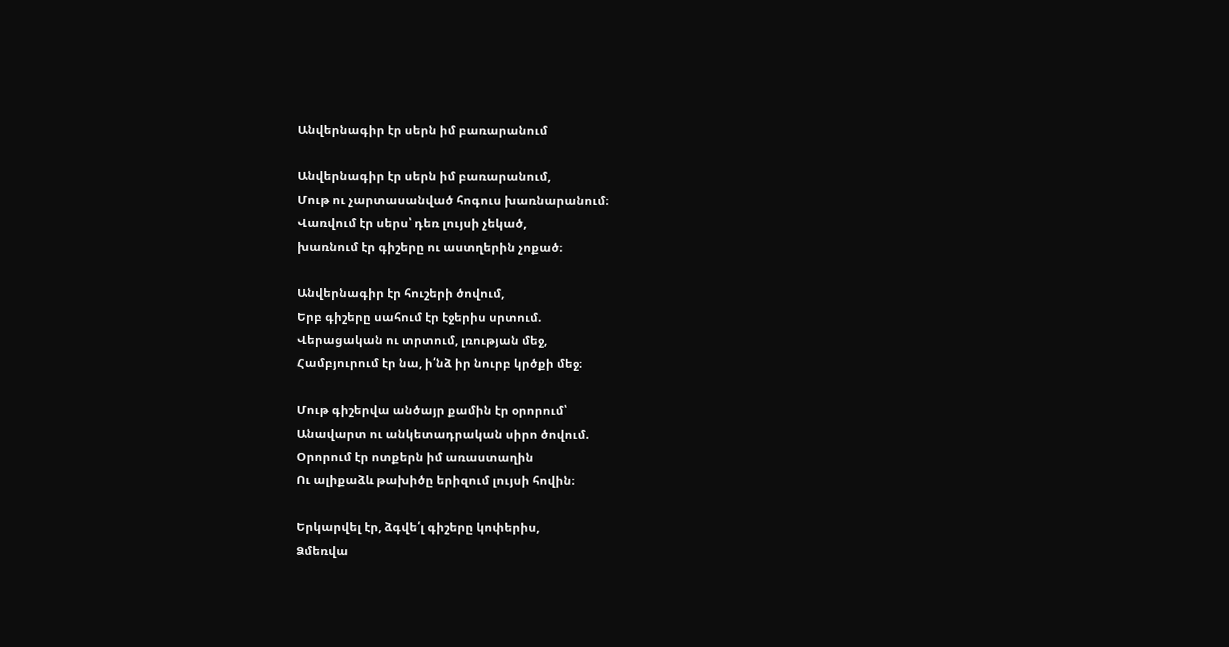Անվերնագիր էր սերն իմ բառարանում

Անվերնագիր էր սերն իմ բառարանում,
Մութ ու չարտասանված հոգուս խառնարանում։
Վառվում էր սերս՝ դեռ լույսի չեկած,
խառնում էր գիշերը ու աստղերին չոքած։

Անվերնագիր էր հուշերի ծովում,
Երբ գիշերը սահում էր էջերիս սրտում.
Վերացական ու տրտում, լռության մեջ,
Համբյուրում էր նա, ի՛նձ իր նուրբ կրծքի մեջ։

Մութ գիշերվա անծայր քամին էր օրորում՝
Անավարտ ու անկետադրական սիրո ծովում.
Օրորում էր ոտքերն իմ առաստաղին
Ու ալիքաձև թախիծը երիզում լույսի հովին։

Երկարվել էր, ձգվե՛լ գիշերը կոփերիս,
Ձմեռվա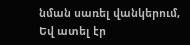նման սառել վանկերում,
Եվ ատել էր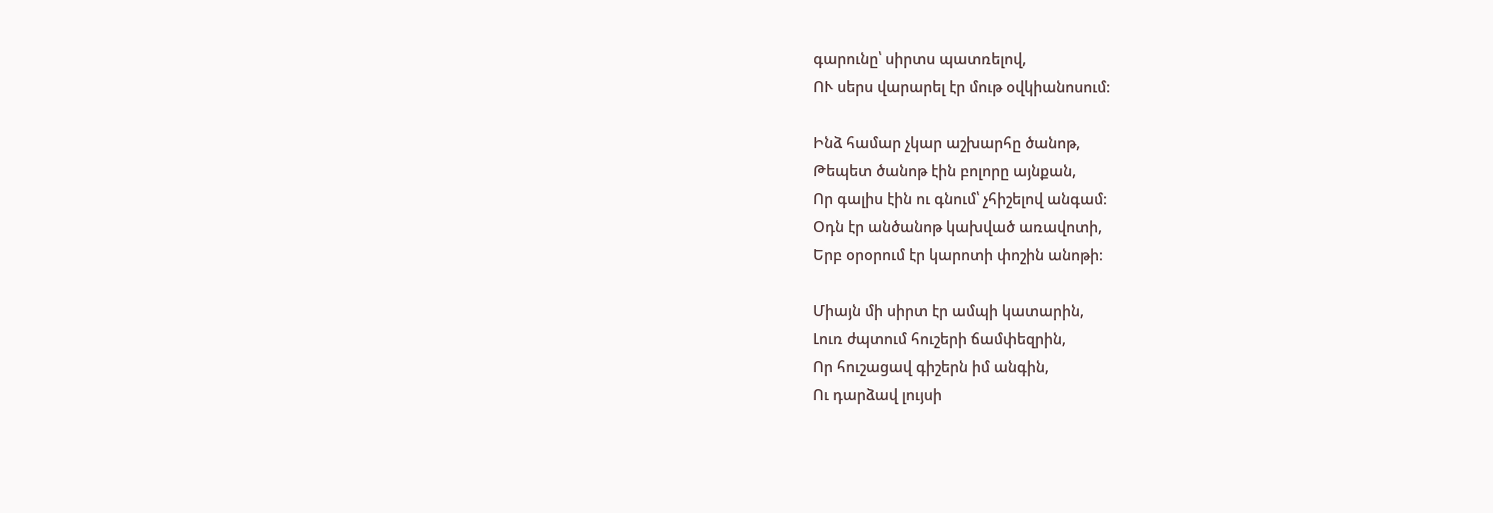գարունը՝ սիրտս պատռելով,
ՈՒ սերս վարարել էր մութ օվկիանոսում։

Ինձ համար չկար աշխարհը ծանոթ,
Թեպետ ծանոթ էին բոլորը այնքան,
Որ գալիս էին ու գնում՝ չհիշելով անգամ։
Օդն էր անծանոթ կախված առավոտի,
Երբ օրօրում էր կարոտի փոշին անոթի։

Միայն մի սիրտ էր ամպի կատարին,
Լուռ ժպտում հուշերի ճամփեզրին,
Որ հուշացավ գիշերն իմ անգին,
Ու դարձավ լույսի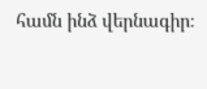համն ինձ վերնագիր։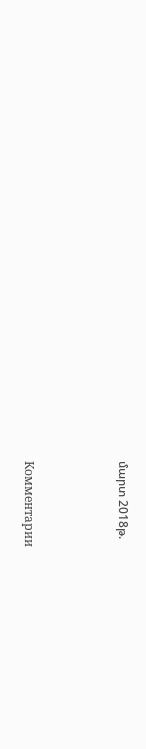մարտ 2018թ.



Комментарии